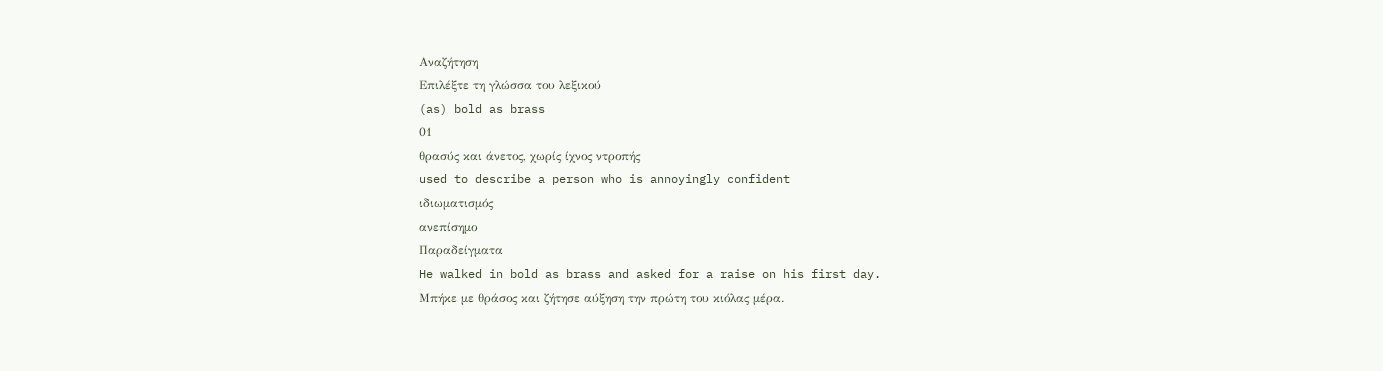Αναζήτηση
Επιλέξτε τη γλώσσα του λεξικού
(as) bold as brass
01
θρασύς και άνετος, χωρίς ίχνος ντροπής
used to describe a person who is annoyingly confident
ιδιωματισμός
ανεπίσημο
Παραδείγματα
He walked in bold as brass and asked for a raise on his first day.
Μπήκε με θράσος και ζήτησε αύξηση την πρώτη του κιόλας μέρα.